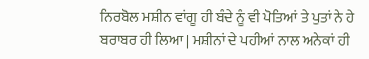ਨਿਰਬੋਲ ਮਸ਼ੀਨ ਵਾਂਗੂ ਹੀ ਬੰਦੇ ਨੂੰ ਵੀ ਪੋਤਿਆਂ ਤੇ ਪੁਤਾਂ ਨੇ ਹੇ ਬਰਾਬਰ ਹੀ ਲਿਆ | ਮਸ਼ੀਨਾਂ ਦੇ ਪਹੀਆਂ ਨਾਲ ਅਨੇਕਾਂ ਹੀ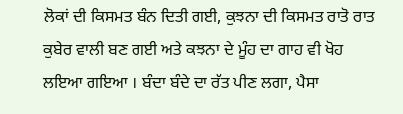ਲੋਕਾਂ ਦੀ ਕਿਸਮਤ ਬੰਨ ਦਿਤੀ ਗਈ, ਕੁਝਨਾ ਦੀ ਕਿਸਮਤ ਰਾਤੋ ਰਾਤ ਕੁਬੇਰ ਵਾਲੀ ਬਣ ਗਈ ਅਤੇ ਕਝਨਾ ਦੇ ਮੂੰਹ ਦਾ ਗਾਹ ਵੀ ਖੋਹ ਲਇਆ ਗਇਆ । ਬੰਦਾ ਬੰਦੇ ਦਾ ਰੱਤ ਪੀਣ ਲਗਾ, ਪੈਸਾ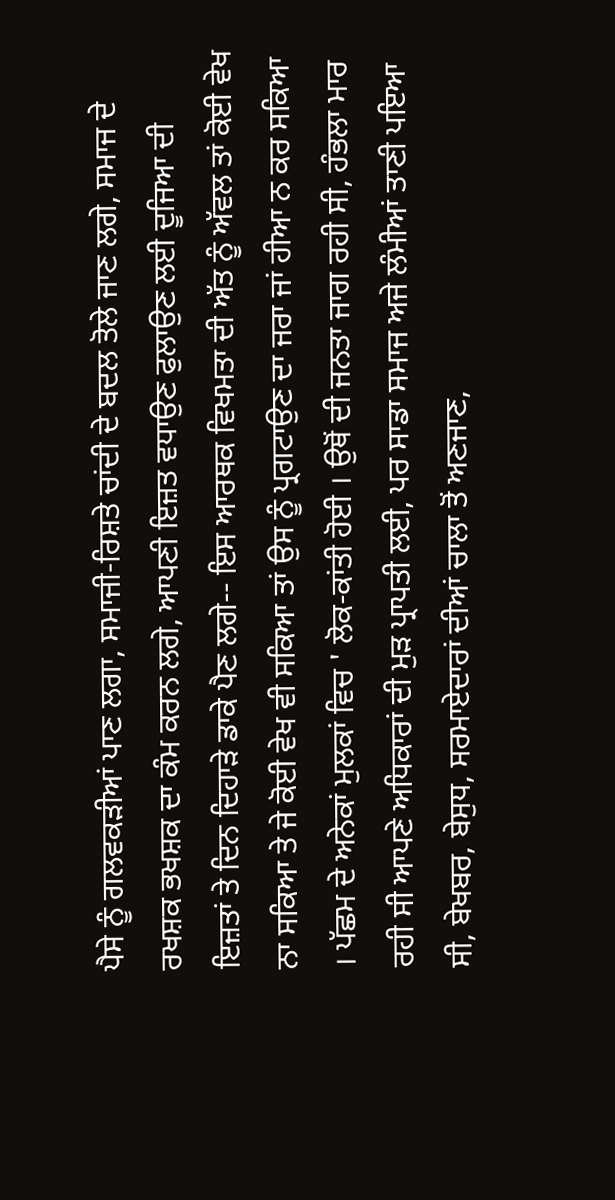ਪੈਸੇ ਨੂੰ ਗਲਵਕੜੀਆਂ ਪਾਣ ਲਗਾ, ਸਮਾਜੀ-ਰਿਸ਼ਤੇ ਚਾਂਦੀ ਦੇ ਬਦਲ ਤੋਲੇ ਜਾਣ ਲਗੇ, ਸਮਾਜ ਦੇ ਰਖਸ਼ਕ ਭਖਸ਼ਕ ਦਾ ਕੰਮ ਕਰਨ ਲਗੇ, ਆਪਣੀ ਇਜ਼ਤ ਵਧਾਉਣ ਫੁਲਾਉਣ ਲਈ ਦੂਜਿਆ ਦੀ ਇਜ਼ਤਾਂ ਤੇ ਦਿਨ ਦਿਹਾੜੇ ਡਾਕੇ ਪੈਣ ਲਗੇ-- ਇਸ ਆਰਥਕ ਵਿਖਮਤਾ ਦੀ ਅੱਤ ਨੂੰ ਅੱਵਲ ਤਾਂ ਕੋਈ ਵੇਖ ਨਾ ਸਕਿਆ ਤੇ ਜੇ ਕੋਈ ਵੇਖ ਵੀ ਸਕਿਆ ਤਾਂ ਉਸ ਨੂੰ ਪ੍ਰਗਟਾਉਣ ਦਾ ਜਰਾ ਜਾਂ ਹੀਆ ਨ ਕਰ ਸਕਿਆ । ਪੱਛਮ ਦੇ ਅਨੇਕਾਂ ਮੁਲਕਾਂ ਵਿਚ ' ਲੋਕ-ਕਾਂਤੀ ਹੋਈ । ਉਥੋਂ ਦੀ ਜਨਤਾ ਜਾਗ ਰਹੀ ਸੀ, ਹੰਭਲਾ ਮਾਰ ਰਹੀ ਸੀ ਆਪਣੇ ਅਧਿਕਾਰਾਂ ਦੀ ਮੁੜ ਪ੍ਰਾਪਤੀ ਲਈ, ਪਰ ਸਾਡਾ ਸਮਾਜ ਅਜੇ ਲੰਮੀਆਂ ਤਾਣੀ ਪਇਆ ਸੀ, ਬੇਖਬਰ, ਬੇਸੁਧ, ਸਰਮਾਏਦਾਰਾਂ ਦੀਆਂ ਚਾਲਾ ਤੋਂ ਅਣਜਾਣ,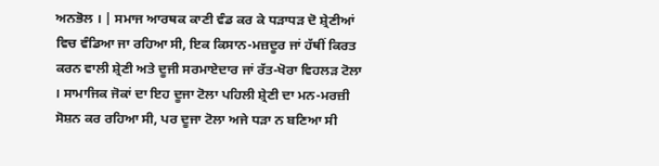ਅਨਭੋਲ । | ਸਮਾਜ ਆਰਥਕ ਕਾਣੀ ਵੰਡ ਕਰ ਕੇ ਧੜਾਧੜ ਦੋ ਸ਼੍ਰੇਣੀਆਂ ਵਿਚ ਵੰਡਿਆ ਜਾ ਰਹਿਆ ਸੀ, ਇਕ ਕਿਸਾਨ-ਮਜ਼ਦੂਰ ਜਾਂ ਹੱਥੀਂ ਕਿਰਤ ਕਰਨ ਵਾਲੀ ਸ਼੍ਰੇਣੀ ਅਤੇ ਦੂਜੀ ਸਰਮਾਏਦਾਰ ਜਾਂ ਰੱਤ-ਖੋਰਾ ਵਿਹਲੜ ਟੋਲਾ । ਸਾਮਾਜਿਕ ਜੋਕਾਂ ਦਾ ਇਹ ਦੂਜਾ ਟੋਲਾ ਪਹਿਲੀ ਸ਼੍ਰੇਣੀ ਦਾ ਮਨ-ਮਰਜ਼ੀ ਸੋਸ਼ਨ ਕਰ ਰਹਿਆ ਸੀ, ਪਰ ਦੂਜਾ ਟੋਲਾ ਅਜੇ ਧੜਾ ਨ ਬਣਿਆ ਸੀ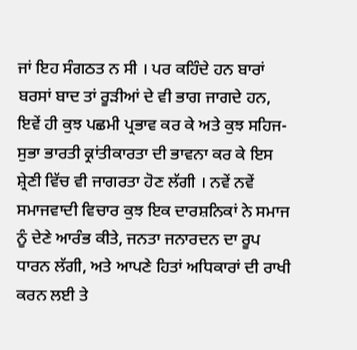ਜਾਂ ਇਹ ਸੰਗਠਤ ਨ ਸੀ । ਪਰ ਕਹਿੰਦੇ ਹਨ ਬਾਰਾਂ ਬਰਸਾਂ ਬਾਦ ਤਾਂ ਰੂੜੀਆਂ ਦੇ ਵੀ ਭਾਗ ਜਾਗਦੇ ਹਨ, ਇਵੇਂ ਹੀ ਕੁਝ ਪਛਮੀ ਪ੍ਰਭਾਵ ਕਰ ਕੇ ਅਤੇ ਕੁਝ ਸਹਿਜ-ਸੁਭਾ ਭਾਰਤੀ ਕ੍ਰਾਂਤੀਕਾਰਤਾ ਦੀ ਭਾਵਨਾ ਕਰ ਕੇ ਇਸ ਸ਼੍ਰੇਣੀ ਵਿੱਚ ਵੀ ਜਾਗਰਤਾ ਹੋਣ ਲੱਗੀ । ਨਵੇਂ ਨਵੇਂ ਸਮਾਜਵਾਦੀ ਵਿਚਾਰ ਕੁਝ ਇਕ ਦਾਰਸ਼ਨਿਕਾਂ ਨੇ ਸਮਾਜ ਨੂੰ ਦੇਣੇ ਆਰੰਭ ਕੀਤੇ, ਜਨਤਾ ਜਨਾਰਦਨ ਦਾ ਰੂਪ ਧਾਰਨ ਲੱਗੀ, ਅਤੇ ਆਪਣੇ ਹਿਤਾਂ ਅਧਿਕਾਰਾਂ ਦੀ ਰਾਖੀ ਕਰਨ ਲਈ ਤੇ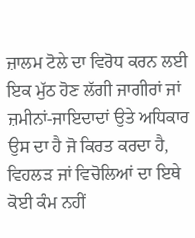ਜ਼ਾਲਮ ਟੋਲੇ ਦਾ ਵਿਰੋਧ ਕਰਨ ਲਈ ਇਕ ਮੁੱਠ ਹੋਣ ਲੱਗੀ ਜਾਗੀਰਾਂ ਜਾਂ ਜ਼ਮੀਨਾਂ-ਜਾਇਦਾਦਾਂ ਉਤੇ ਅਧਿਕਾਰ ਉਸ ਦਾ ਹੈ ਜੋ ਕਿਰਤ ਕਰਦਾ ਹੈ, ਵਿਹਲੜ ਜਾਂ ਵਿਚੋਲਿਆਂ ਦਾ ਇਥੇ ਕੋਈ ਕੰਮ ਨਹੀਂ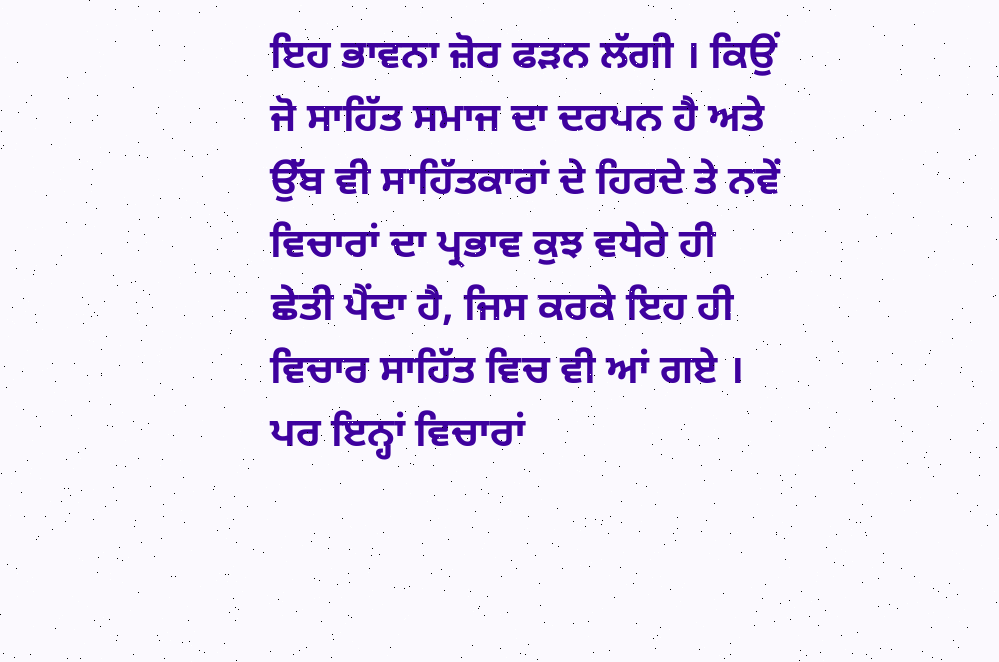ਇਹ ਭਾਵਨਾ ਜ਼ੋਰ ਫੜਨ ਲੱਗੀ । ਕਿਉਂ ਜੋ ਸਾਹਿੱਤ ਸਮਾਜ ਦਾ ਦਰਪਨ ਹੈ ਅਤੇ ਉੱਬ ਵੀ ਸਾਹਿੱਤਕਾਰਾਂ ਦੇ ਹਿਰਦੇ ਤੇ ਨਵੇਂ ਵਿਚਾਰਾਂ ਦਾ ਪ੍ਰਭਾਵ ਕੁਝ ਵਧੇਰੇ ਹੀ ਛੇਤੀ ਪੈਂਦਾ ਹੈ, ਜਿਸ ਕਰਕੇ ਇਹ ਹੀ ਵਿਚਾਰ ਸਾਹਿੱਤ ਵਿਚ ਵੀ ਆਂ ਗਏ । ਪਰ ਇਨ੍ਹਾਂ ਵਿਚਾਰਾਂ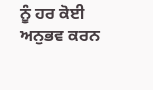ਨੂੰ ਹਰ ਕੋਈ ਅਨੁਭਵ ਕਰਨ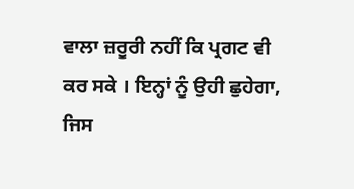ਵਾਲਾ ਜ਼ਰੂਰੀ ਨਹੀਂ ਕਿ ਪ੍ਰਗਟ ਵੀ ਕਰ ਸਕੇ । ਇਨ੍ਹਾਂ ਨੂੰ ਉਹੀ ਛੁਹੇਗਾ, ਜਿਸ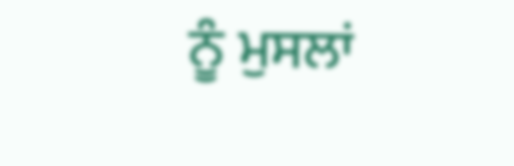ਨੂੰ ਮੁਸਲਾਂ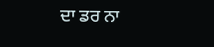ਦਾ ਡਰ ਨਾ